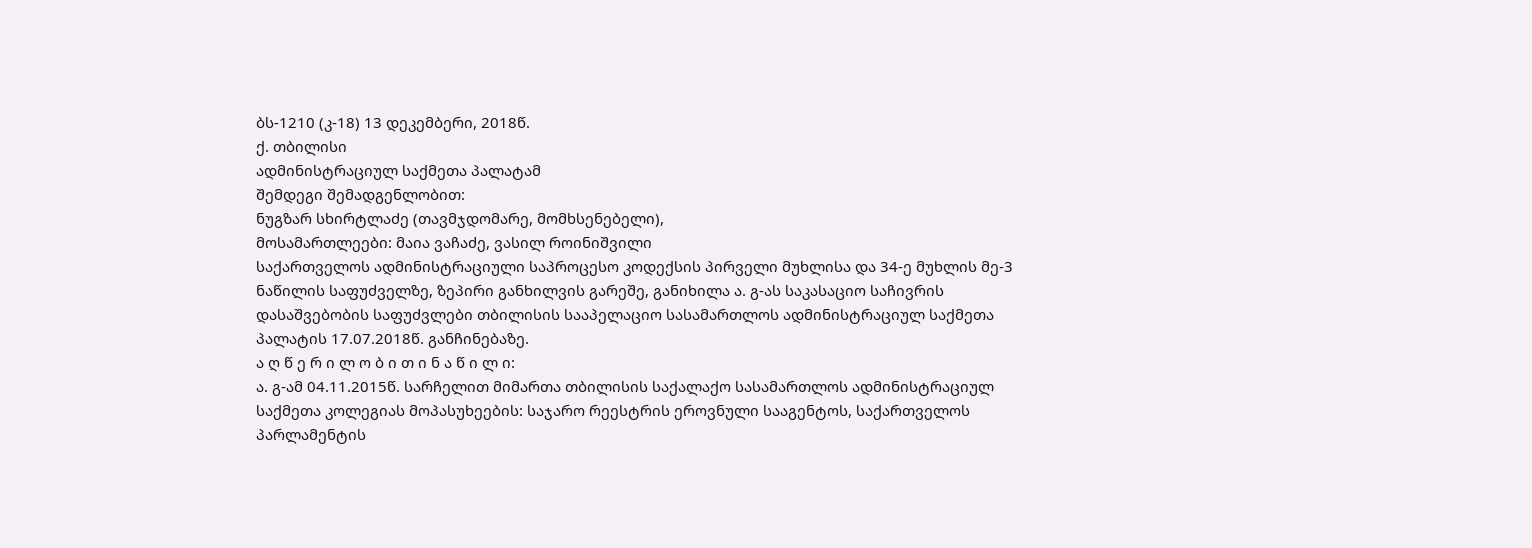ბს-1210 (კ-18) 13 დეკემბერი, 2018წ.
ქ. თბილისი
ადმინისტრაციულ საქმეთა პალატამ
შემდეგი შემადგენლობით:
ნუგზარ სხირტლაძე (თავმჯდომარე, მომხსენებელი),
მოსამართლეები: მაია ვაჩაძე, ვასილ როინიშვილი
საქართველოს ადმინისტრაციული საპროცესო კოდექსის პირველი მუხლისა და 34-ე მუხლის მე-3 ნაწილის საფუძველზე, ზეპირი განხილვის გარეშე, განიხილა ა. გ-ას საკასაციო საჩივრის დასაშვებობის საფუძვლები თბილისის სააპელაციო სასამართლოს ადმინისტრაციულ საქმეთა პალატის 17.07.2018წ. განჩინებაზე.
ა ღ წ ე რ ი ლ ო ბ ი თ ი ნ ა წ ი ლ ი:
ა. გ-ამ 04.11.2015წ. სარჩელით მიმართა თბილისის საქალაქო სასამართლოს ადმინისტრაციულ საქმეთა კოლეგიას მოპასუხეების: საჯარო რეესტრის ეროვნული სააგენტოს, საქართველოს პარლამენტის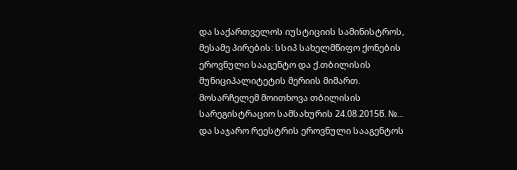და საქართველოს იუსტიციის სამინისტროს, მესამე პირების: სსიპ სახელმწიფო ქონების ეროვნული სააგენტო და ქ.თბილისის მუნიციპალიტეტის მერიის მიმართ. მოსარჩელემ მოითხოვა თბილისის სარეგისტრაციო სამსახურის 24.08.2015წ. №... და საჯარო რეესტრის ეროვნული სააგენტოს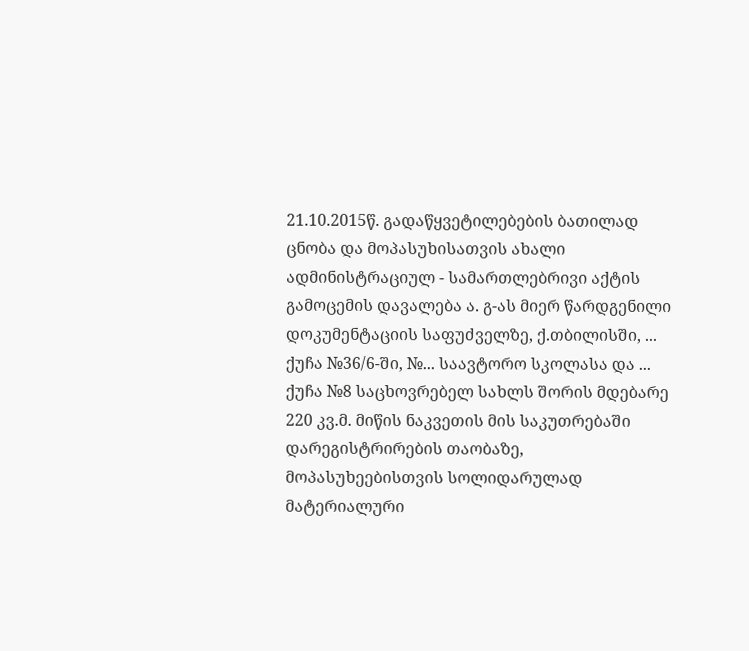21.10.2015წ. გადაწყვეტილებების ბათილად ცნობა და მოპასუხისათვის ახალი ადმინისტრაციულ - სამართლებრივი აქტის გამოცემის დავალება ა. გ-ას მიერ წარდგენილი დოკუმენტაციის საფუძველზე, ქ.თბილისში, ... ქუჩა №36/6-ში, №... საავტორო სკოლასა და ... ქუჩა №8 საცხოვრებელ სახლს შორის მდებარე 220 კვ.მ. მიწის ნაკვეთის მის საკუთრებაში დარეგისტრირების თაობაზე, მოპასუხეებისთვის სოლიდარულად მატერიალური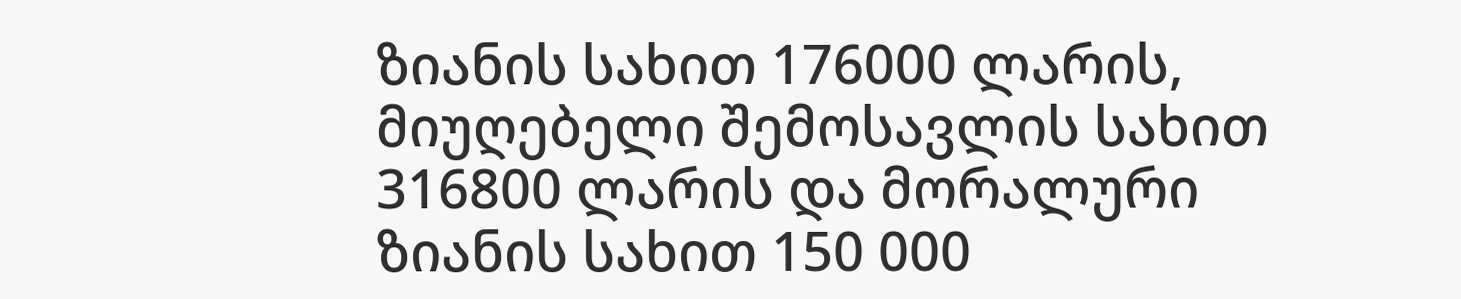ზიანის სახით 176000 ლარის, მიუღებელი შემოსავლის სახით 316800 ლარის და მორალური ზიანის სახით 150 000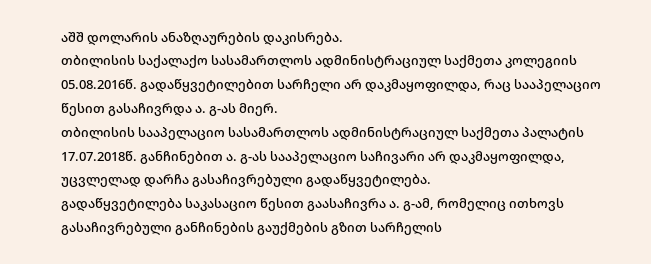აშშ დოლარის ანაზღაურების დაკისრება.
თბილისის საქალაქო სასამართლოს ადმინისტრაციულ საქმეთა კოლეგიის 05.08.2016წ. გადაწყვეტილებით სარჩელი არ დაკმაყოფილდა, რაც სააპელაციო წესით გასაჩივრდა ა. გ-ას მიერ.
თბილისის სააპელაციო სასამართლოს ადმინისტრაციულ საქმეთა პალატის 17.07.2018წ. განჩინებით ა. გ-ას სააპელაციო საჩივარი არ დაკმაყოფილდა, უცვლელად დარჩა გასაჩივრებული გადაწყვეტილება.
გადაწყვეტილება საკასაციო წესით გაასაჩივრა ა. გ-ამ, რომელიც ითხოვს გასაჩივრებული განჩინების გაუქმების გზით სარჩელის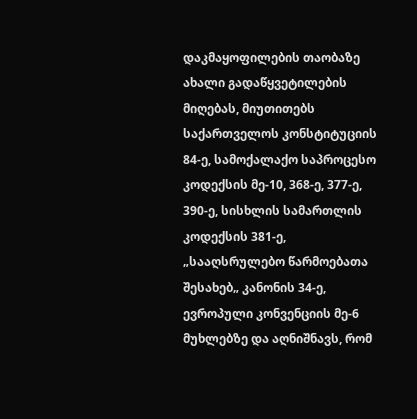დაკმაყოფილების თაობაზე ახალი გადაწყვეტილების მიღებას, მიუთითებს საქართველოს კონსტიტუციის 84-ე, სამოქალაქო საპროცესო კოდექსის მე-10, 368-ე, 377-ე, 390-ე, სისხლის სამართლის კოდექსის 381-ე, „სააღსრულებო წარმოებათა შესახებ„ კანონის 34-ე, ევროპული კონვენციის მე-6 მუხლებზე და აღნიშნავს, რომ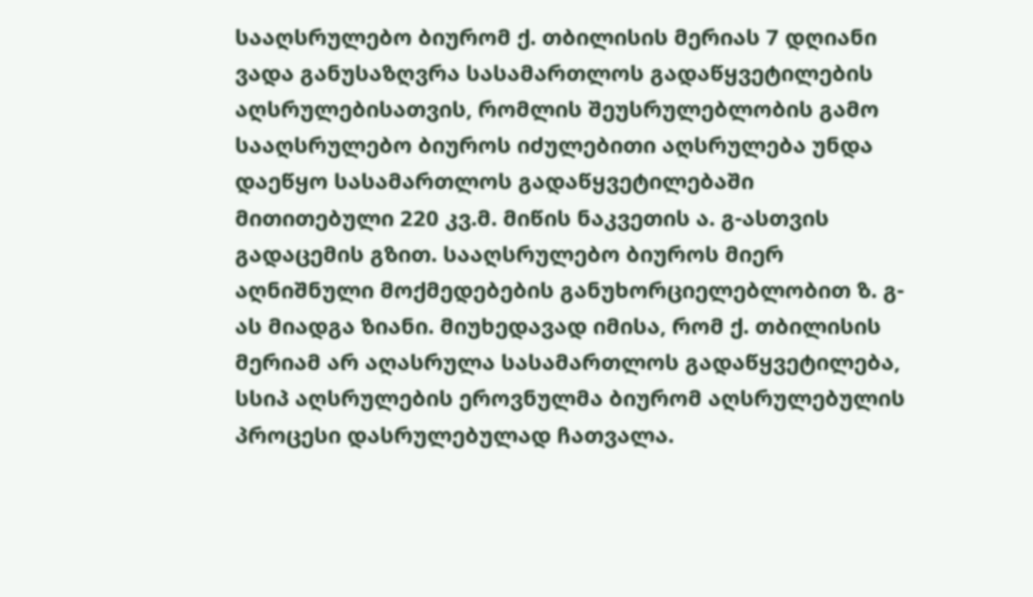სააღსრულებო ბიურომ ქ. თბილისის მერიას 7 დღიანი ვადა განუსაზღვრა სასამართლოს გადაწყვეტილების აღსრულებისათვის, რომლის შეუსრულებლობის გამო სააღსრულებო ბიუროს იძულებითი აღსრულება უნდა დაეწყო სასამართლოს გადაწყვეტილებაში მითითებული 220 კვ.მ. მიწის ნაკვეთის ა. გ-ასთვის გადაცემის გზით. სააღსრულებო ბიუროს მიერ აღნიშნული მოქმედებების განუხორციელებლობით ზ. გ-ას მიადგა ზიანი. მიუხედავად იმისა, რომ ქ. თბილისის მერიამ არ აღასრულა სასამართლოს გადაწყვეტილება, სსიპ აღსრულების ეროვნულმა ბიურომ აღსრულებულის პროცესი დასრულებულად ჩათვალა.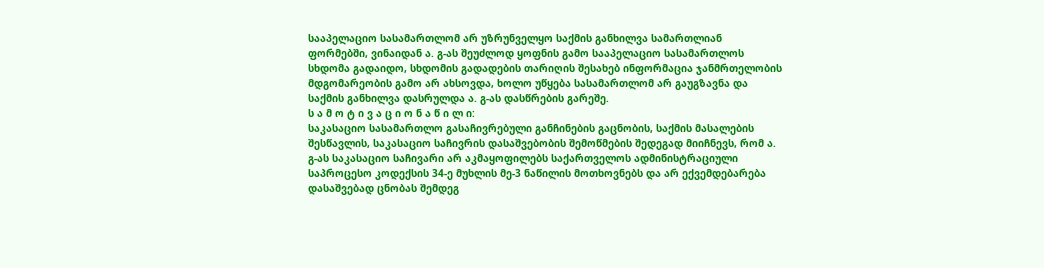სააპელაციო სასამართლომ არ უზრუნველყო საქმის განხილვა სამართლიან ფორმებში, ვინაიდან ა. გ-ას შეუძლოდ ყოფნის გამო სააპელაციო სასამართლოს სხდომა გადაიდო, სხდომის გადადების თარიღის შესახებ ინფორმაცია ჯანმრთელობის მდგომარეობის გამო არ ახსოვდა, ხოლო უწყება სასამართლომ არ გაუგზავნა და საქმის განხილვა დასრულდა ა. გ-ას დასწრების გარეშე.
ს ა მ ო ტ ი ვ ა ც ი ო ნ ა წ ი ლ ი:
საკასაციო სასამართლო გასაჩივრებული განჩინების გაცნობის, საქმის მასალების შესწავლის, საკასაციო საჩივრის დასაშვებობის შემოწმების შედეგად მიიჩნევს, რომ ა. გ-ას საკასაციო საჩივარი არ აკმაყოფილებს საქართველოს ადმინისტრაციული საპროცესო კოდექსის 34-ე მუხლის მე-3 ნაწილის მოთხოვნებს და არ ექვემდებარება დასაშვებად ცნობას შემდეგ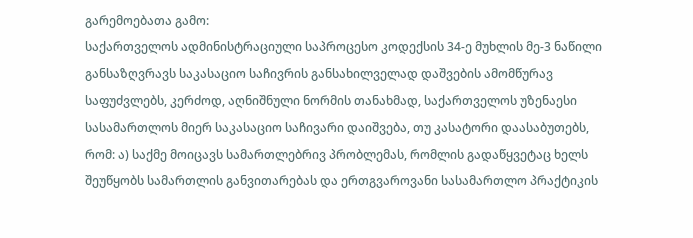გარემოებათა გამო:
საქართველოს ადმინისტრაციული საპროცესო კოდექსის 34-ე მუხლის მე-3 ნაწილი განსაზღვრავს საკასაციო საჩივრის განსახილველად დაშვების ამომწურავ საფუძვლებს, კერძოდ, აღნიშნული ნორმის თანახმად, საქართველოს უზენაესი სასამართლოს მიერ საკასაციო საჩივარი დაიშვება, თუ კასატორი დაასაბუთებს, რომ: ა) საქმე მოიცავს სამართლებრივ პრობლემას, რომლის გადაწყვეტაც ხელს შეუწყობს სამართლის განვითარებას და ერთგვაროვანი სასამართლო პრაქტიკის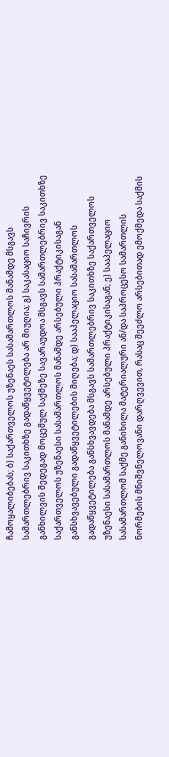ჩამოყალიბებას; ბ) საქართველოს უზენაეს სასამართლოს მანამდე მსგავს სამართლებრივ საკითხზე გადაწყვეტილება არ მიუღია; გ) საკასაციო საჩივრის განხილვის შედეგად მოცემულ საქმეზე სავარაუდოა მსგავს სამართლებრივ საკითხზე საქართველოს უზენაესი სასამართლოს მანამდე არსებული პრაქტიკისაგან განსხვავებული გადაწყვეტილების მიღება; დ) სააპელაციო სასამართლოს გადაწყვეტილება განსხვავდება მსგავს სამართლებრივ საკითხზე საქართველოს უზენაესი სასამართლოს მანამდე არსებული პრაქტიკისაგან; ე) სააპელაციო სასამართლომ საქმე განიხილა მატერიალური ან/და საპროცესო სამართლის ნორმების მნიშვნელოვანი დარღვევით, რასაც შეეძლო არსებითად ემოქმედა საქმის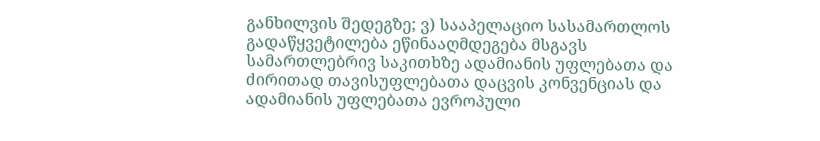განხილვის შედეგზე; ვ) სააპელაციო სასამართლოს გადაწყვეტილება ეწინააღმდეგება მსგავს სამართლებრივ საკითხზე ადამიანის უფლებათა და ძირითად თავისუფლებათა დაცვის კონვენციას და ადამიანის უფლებათა ევროპული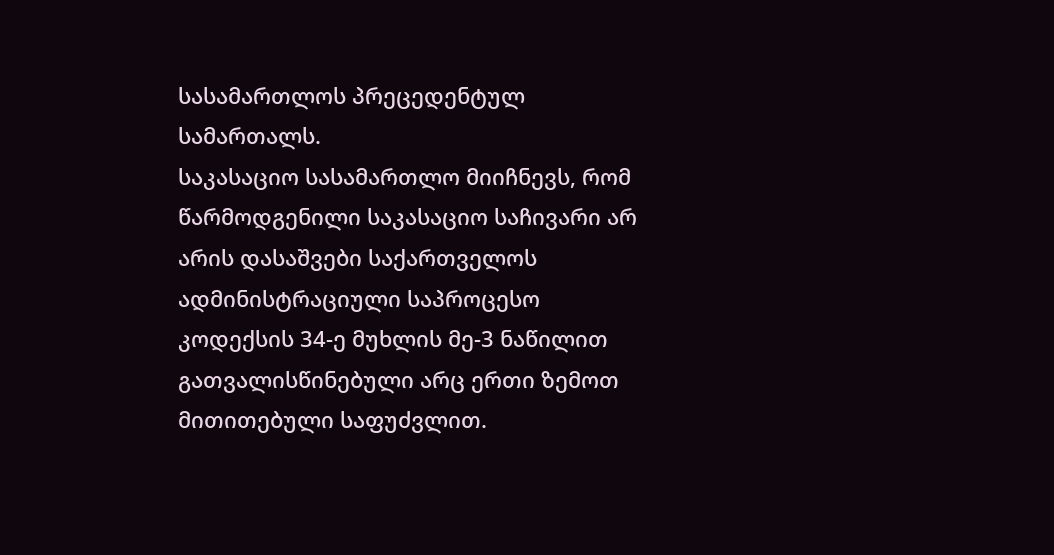სასამართლოს პრეცედენტულ სამართალს.
საკასაციო სასამართლო მიიჩნევს, რომ წარმოდგენილი საკასაციო საჩივარი არ არის დასაშვები საქართველოს ადმინისტრაციული საპროცესო კოდექსის 34-ე მუხლის მე-3 ნაწილით გათვალისწინებული არც ერთი ზემოთ მითითებული საფუძვლით.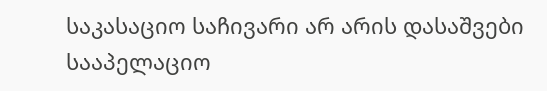საკასაციო საჩივარი არ არის დასაშვები სააპელაციო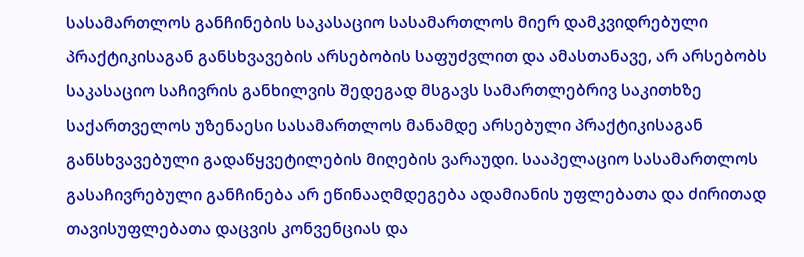სასამართლოს განჩინების საკასაციო სასამართლოს მიერ დამკვიდრებული პრაქტიკისაგან განსხვავების არსებობის საფუძვლით და ამასთანავე, არ არსებობს საკასაციო საჩივრის განხილვის შედეგად მსგავს სამართლებრივ საკითხზე საქართველოს უზენაესი სასამართლოს მანამდე არსებული პრაქტიკისაგან განსხვავებული გადაწყვეტილების მიღების ვარაუდი. სააპელაციო სასამართლოს გასაჩივრებული განჩინება არ ეწინააღმდეგება ადამიანის უფლებათა და ძირითად თავისუფლებათა დაცვის კონვენციას და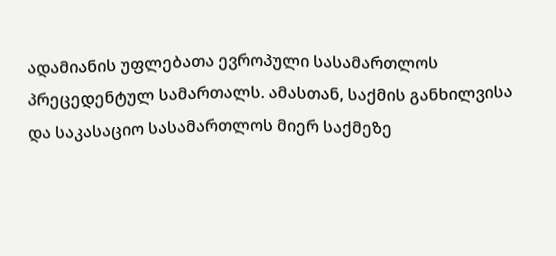ადამიანის უფლებათა ევროპული სასამართლოს პრეცედენტულ სამართალს. ამასთან, საქმის განხილვისა და საკასაციო სასამართლოს მიერ საქმეზე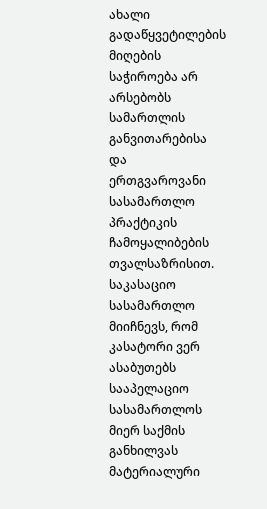ახალი გადაწყვეტილების მიღების საჭიროება არ არსებობს სამართლის განვითარებისა და ერთგვაროვანი სასამართლო პრაქტიკის ჩამოყალიბების თვალსაზრისით.
საკასაციო სასამართლო მიიჩნევს, რომ კასატორი ვერ ასაბუთებს სააპელაციო სასამართლოს მიერ საქმის განხილვას მატერიალური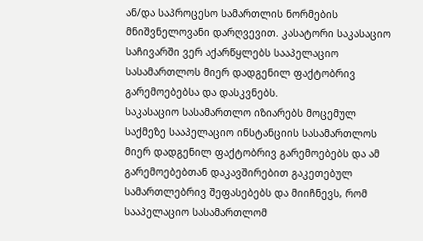ან/და საპროცესო სამართლის ნორმების მნიშვნელოვანი დარღვევით. კასატორი საკასაციო საჩივარში ვერ აქარწყლებს სააპელაციო სასამართლოს მიერ დადგენილ ფაქტობრივ გარემოებებსა და დასკვნებს.
საკასაციო სასამართლო იზიარებს მოცემულ საქმეზე სააპელაციო ინსტანციის სასამართლოს მიერ დადგენილ ფაქტობრივ გარემოებებს და ამ გარემოებებთან დაკავშირებით გაკეთებულ სამართლებრივ შეფასებებს და მიიჩნევს, რომ სააპელაციო სასამართლომ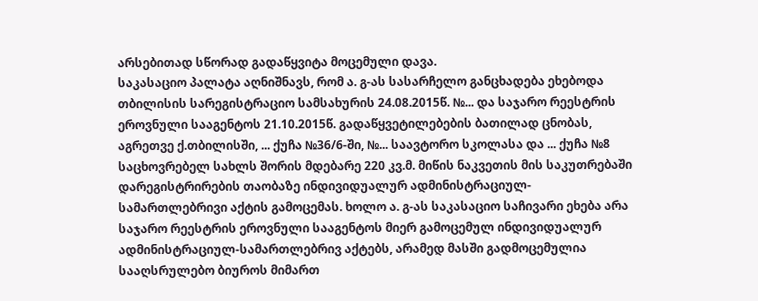არსებითად სწორად გადაწყვიტა მოცემული დავა.
საკასაციო პალატა აღნიშნავს, რომ ა. გ-ას სასარჩელო განცხადება ეხებოდა თბილისის სარეგისტრაციო სამსახურის 24.08.2015წ. №... და საჯარო რეესტრის ეროვნული სააგენტოს 21.10.2015წ. გადაწყვეტილებების ბათილად ცნობას, აგრეთვე ქ.თბილისში, ... ქუჩა №36/6-ში, №... საავტორო სკოლასა და ... ქუჩა №8 საცხოვრებელ სახლს შორის მდებარე 220 კვ.მ. მიწის ნაკვეთის მის საკუთრებაში დარეგისტრირების თაობაზე ინდივიდუალურ ადმინისტრაციულ-სამართლებრივი აქტის გამოცემას. ხოლო ა. გ-ას საკასაციო საჩივარი ეხება არა საჯარო რეესტრის ეროვნული სააგენტოს მიერ გამოცემულ ინდივიდუალურ ადმინისტრაციულ-სამართლებრივ აქტებს, არამედ მასში გადმოცემულია სააღსრულებო ბიუროს მიმართ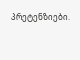პრეტენზიები.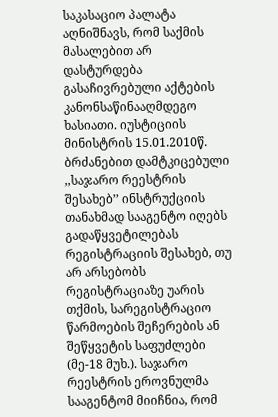საკასაციო პალატა აღნიშნავს, რომ საქმის მასალებით არ დასტურდება გასაჩივრებული აქტების კანონსაწინააღმდეგო ხასიათი. იუსტიციის მინისტრის 15.01.2010წ. ბრძანებით დამტკიცებული ,,საჯარო რეესტრის შესახებ’’ ინსტრუქციის თანახმად სააგენტო იღებს გადაწყვეტილებას რეგისტრაციის შესახებ, თუ არ არსებობს რეგისტრაციაზე უარის თქმის, სარეგისტრაციო წარმოების შეჩერების ან შეწყვეტის საფუძლები (მე-18 მუხ.). საჯარო რეესტრის ეროვნულმა სააგენტომ მიიჩნია, რომ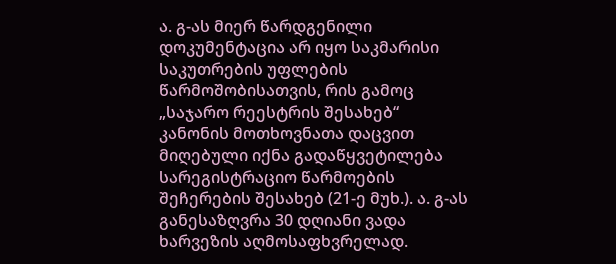ა. გ-ას მიერ წარდგენილი დოკუმენტაცია არ იყო საკმარისი საკუთრების უფლების წარმოშობისათვის, რის გამოც „საჯარო რეესტრის შესახებ“ კანონის მოთხოვნათა დაცვით მიღებული იქნა გადაწყვეტილება სარეგისტრაციო წარმოების შეჩერების შესახებ (21-ე მუხ.). ა. გ-ას განესაზღვრა 30 დღიანი ვადა ხარვეზის აღმოსაფხვრელად.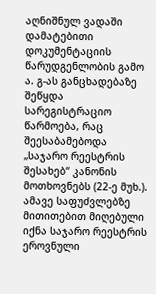აღნიშნულ ვადაში დამატებითი დოკუმენტაციის წარუდგენლობის გამო ა. გ-ას განცხადებაზე შეწყდა სარეგისტრაციო წარმოება, რაც შეესაბამებოდა „საჯარო რეესტრის შესახებ“ კანონის მოთხოვნებს (22-ე მუხ.). ამავე საფუძვლებზე მითითებით მიღებული იქნა საჯარო რეესტრის ეროვნული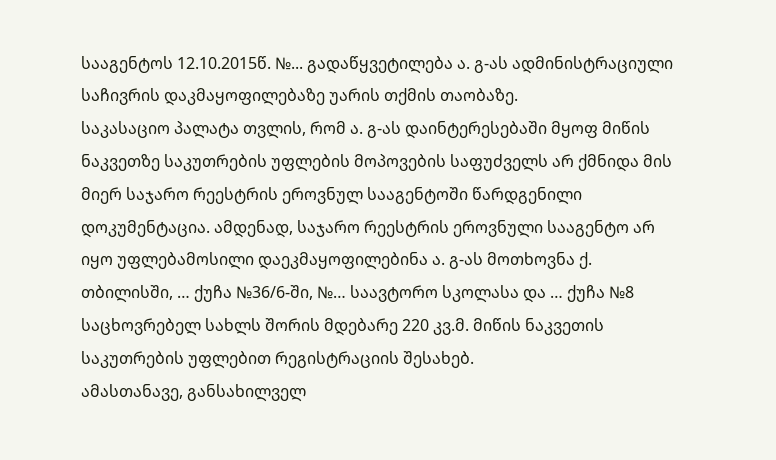სააგენტოს 12.10.2015წ. №... გადაწყვეტილება ა. გ-ას ადმინისტრაციული საჩივრის დაკმაყოფილებაზე უარის თქმის თაობაზე.
საკასაციო პალატა თვლის, რომ ა. გ-ას დაინტერესებაში მყოფ მიწის ნაკვეთზე საკუთრების უფლების მოპოვების საფუძველს არ ქმნიდა მის მიერ საჯარო რეესტრის ეროვნულ სააგენტოში წარდგენილი დოკუმენტაცია. ამდენად, საჯარო რეესტრის ეროვნული სააგენტო არ იყო უფლებამოსილი დაეკმაყოფილებინა ა. გ-ას მოთხოვნა ქ. თბილისში, … ქუჩა №36/6-ში, №… საავტორო სკოლასა და … ქუჩა №8 საცხოვრებელ სახლს შორის მდებარე 220 კვ.მ. მიწის ნაკვეთის საკუთრების უფლებით რეგისტრაციის შესახებ.
ამასთანავე, განსახილველ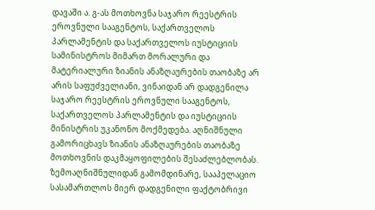დავაში ა. გ-ას მოთხოვნა საჯარო რეესტრის ეროვნული სააგენტოს, საქართველოს პარლამენტის და საქართველოს იუსტიციის სამინისტროს მიმართ მორალური და მატერიალური ზიანის ანაზღაურების თაობაზე არ არის საფუძველიანი, ვინაიდან არ დადგენილა საჯარო რეესტრის ეროვნული სააგენტოს, საქართველოს პარლამენტის და იუსტიციის მინისტრის უკანონო მოქმედება. აღნიშნული გამორიცხავს ზიანის ანაზღაურების თაობაზე მოთხოვნის დაკმაყოფილების შესაძლებლობას.
ზემოაღნიშნულიდან გამომდინარე, სააპელაციო სასამართლოს მიერ დადგენილი ფაქტობრივი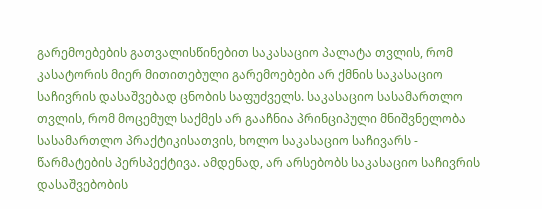გარემოებების გათვალისწინებით საკასაციო პალატა თვლის, რომ კასატორის მიერ მითითებული გარემოებები არ ქმნის საკასაციო საჩივრის დასაშვებად ცნობის საფუძველს. საკასაციო სასამართლო თვლის, რომ მოცემულ საქმეს არ გააჩნია პრინციპული მნიშვნელობა სასამართლო პრაქტიკისათვის, ხოლო საკასაციო საჩივარს - წარმატების პერსპექტივა. ამდენად, არ არსებობს საკასაციო საჩივრის დასაშვებობის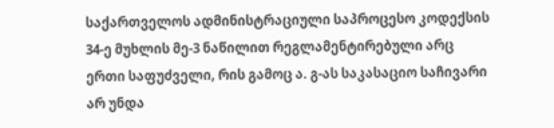საქართველოს ადმინისტრაციული საპროცესო კოდექსის 34-ე მუხლის მე-3 ნაწილით რეგლამენტირებული არც ერთი საფუძველი, რის გამოც ა. გ-ას საკასაციო საჩივარი არ უნდა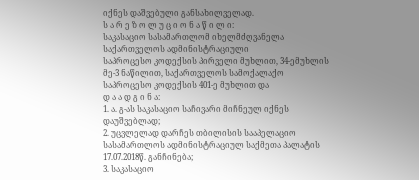იქნეს დაშვებული განსახილველად.
ს ა რ ე ზ ო ლ უ ც ი ო ნ ა წ ი ლ ი:
საკასაციო სასამართლომ იხელმძღვანელა საქართველოს ადმინისტრაციული
საპროცესო კოდექსის პირველი მუხლით, 34-ემუხლის მე-3 ნაწილით, საქართველოს სამოქალაქო საპროცესო კოდექსის 401-ე მუხლით და
დ ა ა დ გ ი ნ ა:
1. ა. გ-ას საკასაციო საჩივარი მიჩნეულ იქნეს დაუშვებლად;
2. უცვლელად დარჩეს თბილისის სააპელაციო სასამართლოს ადმინისტრაციულ საქმეთა პალატის 17.07.2018წ. განჩინება;
3. საკასაციო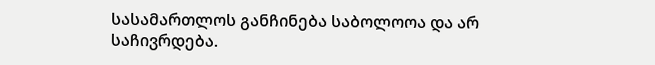სასამართლოს განჩინება საბოლოოა და არ საჩივრდება.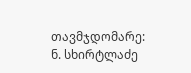თავმჯდომარე: ნ. სხირტლაძე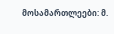მოსამართლეები: მ.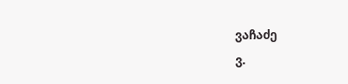ვაჩაძე
ვ.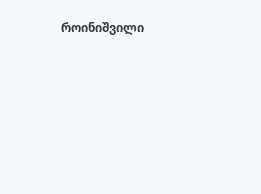როინიშვილი